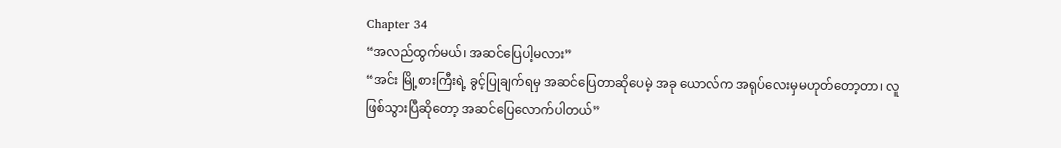Chapter 34
“အလည်ထွက်မယ်၊ အဆင်ပြေပါ့မလား”
“အင်း မြို့စားကြီးရဲ့ ခွင့်ပြုချက်ရမှ အဆင်ပြေတာဆိုပေမဲ့ အခု ယောလ်က အရုပ်လေးမှမဟုတ်တော့တာ၊ လူဖြစ်သွားပြီဆိုတော့ အဆင်ပြေလောက်ပါတယ်”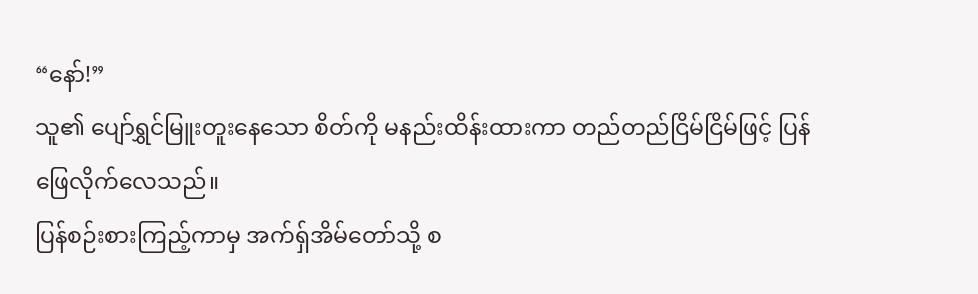“နော်!”
သူ၏ ပျော်ရွှင်မြူးတူးနေသော စိတ်ကို မနည်းထိန်းထားကာ တည်တည်ငြိမ်ငြိမ်ဖြင့် ပြန်ဖြေလိုက်လေသည်။
ပြန်စဉ်းစားကြည့်ကာမှ အက်ရှ်အိမ်တော်သို့ စ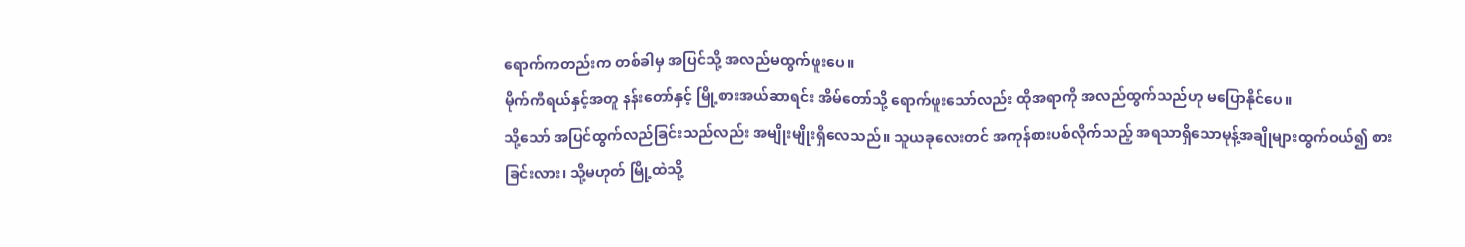ရောက်ကတည်းက တစ်ခါမှ အပြင်သို့ အလည်မထွက်ဖူးပေ။
မိုက်ကီရယ်နှင့်အတူ နန်းတော်နှင့် မြို့စားအယ်ဆာရင်း အိမ်တော်သို့ ရောက်ဖူးသော်လည်း ထိုအရာကို အလည်ထွက်သည်ဟု မပြောနိုင်ပေ။
သို့သော် အပြင်ထွက်လည်ခြင်းသည်လည်း အမျိုးမျိုးရှိလေသည်။ သူယခုလေးတင် အကုန်စားပစ်လိုက်သည့် အရသာရှိသောမုန့်အချိုများထွက်ဝယ်၍ စားခြင်းလား၊ သို့မဟုတ် မြို့ထဲသို့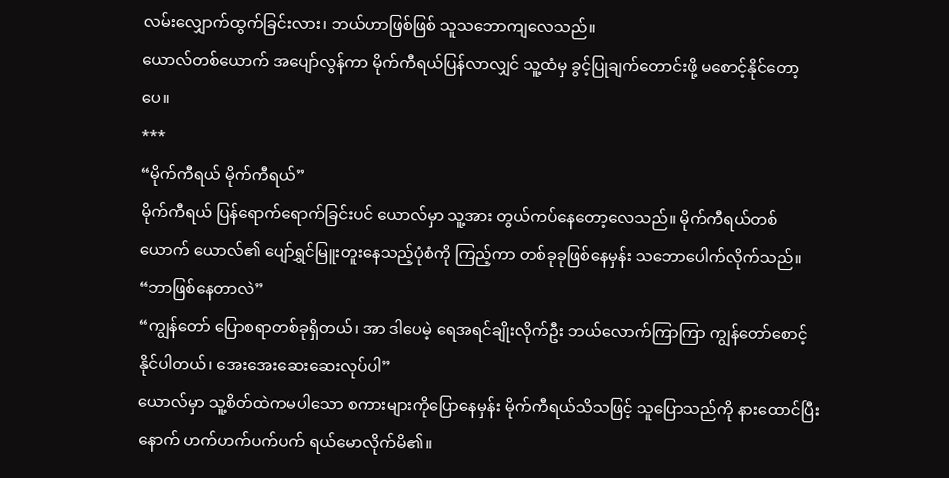လမ်းလျှောက်ထွက်ခြင်းလား၊ ဘယ်ဟာဖြစ်ဖြစ် သူသဘောကျလေသည်။
ယောလ်တစ်ယောက် အပျော်လွန်ကာ မိုက်ကီရယ်ပြန်လာလျှင် သူ့ထံမှ ခွင့်ပြုချက်တောင်းဖို့ မစောင့်နိုင်တော့ပေ။
***
“မိုက်ကီရယ် မိုက်ကီရယ်”
မိုက်ကီရယ် ပြန်ရောက်ရောက်ခြင်းပင် ယောလ်မှာ သူ့အား တွယ်ကပ်နေတော့လေသည်။ မိုက်ကီရယ်တစ်ယောက် ယောလ်၏ ပျော်ရွှင်မြူးတူးနေသည့်ပုံစံကို ကြည့်ကာ တစ်ခုခုဖြစ်နေမှန်း သဘောပေါက်လိုက်သည်။
“ဘာဖြစ်နေတာလဲ”
“ကျွန်တော် ပြောစရာတစ်ခုရှိတယ်၊ အာ ဒါပေမဲ့ ရေအရင်ချိုးလိုက်ဦး ဘယ်လောက်ကြာကြာ ကျွန်တော်စောင့်နိုင်ပါတယ်၊ အေးအေးဆေးဆေးလုပ်ပါ”
ယောလ်မှာ သူ့စိတ်ထဲကမပါသော စကားများကိုပြောနေမှန်း မိုက်ကီရယ်သိသဖြင့် သူပြောသည်ကို နားထောင်ပြီးနောက် ဟက်ဟက်ပက်ပက် ရယ်မောလိုက်မိ၏။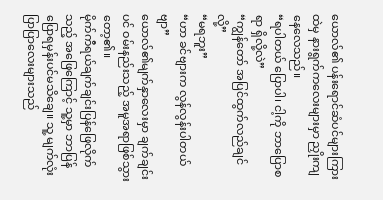ယောလ်၏ ပန်းရောင်ဆံပင်များကြားထဲမှ နားရွက်ကလေးများမှာ ညှိုးကျနေလေသည်။
“ရပါတယ် ပြောပါ၊ ငါ့ကို ဘာပြောစရာ ရှိလို့လဲ”
“ကျွန်တော် အပြင်ထွက်လည်ချင်လို့”
“မရဘူး”
“ဟာ ခင်ဗျားက လွန်လွန်းပါတယ်ဗျာ”
ယောလ်၏မျက်နှာလေးမှာ ချက်ချင်းပင် ဝမ်းနည်းသည့် အမူအရာဖြစ်သွားတော့၏။
မိုက်ကီရယ်ချက်ချင်းပြန်ဖြေလိုက်သည့် အဖြေကြောင့် သူ့မှာ ဘာပြန်ပြောရမှန်းပင်မသိချေ။ သူ့ မျက်လုံးပြာပြာလေးများသည်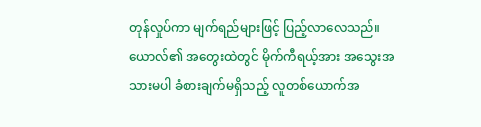တုန်လှုပ်ကာ မျက်ရည်များဖြင့် ပြည့်လာလေသည်။
ယောလ်၏ အတွေးထဲတွင် မိုက်ကီရယ့်အား အသွေးအသားမပါ ခံစားချက်မရှိသည့် လူတစ်ယောက်အ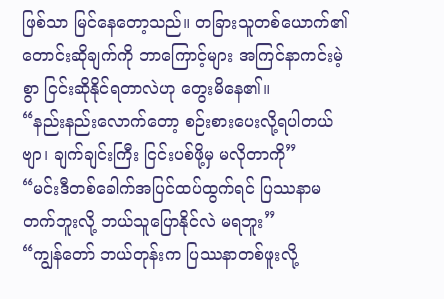ဖြစ်သာ မြင်နေတော့သည်။ တခြားသူတစ်ယောက်၏ တောင်းဆိုချက်ကို ဘာကြောင့်များ အကြင်နာကင်းမဲ့စွာ ငြင်းဆိုနိုင်ရတာလဲဟု တွေးမိနေ၏။
“နည်းနည်းလောက်တော့ စဉ်းစားပေးလို့ရပါတယ်ဗျာ၊ ချက်ချင်းကြီး ငြင်းပစ်ဖို့မှ မလိုတာကို”
“မင်းဒီတစ်ခေါက်အပြင်ထပ်ထွက်ရင် ပြဿနာမတက်ဘူးလို့ ဘယ်သူပြောနိုင်လဲ မရဘူး”
“ကျွန်တော် ဘယ်တုန်းက ပြဿနာတစ်ဖူးလို့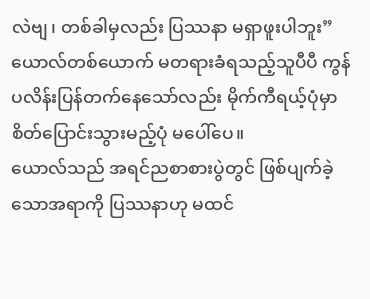လဲဗျ၊ တစ်ခါမှလည်း ပြဿနာ မရှာဖူးပါဘူး”
ယောလ်တစ်ယောက် မတရားခံရသည့်သူပီပီ ကွန်ပလိန်းပြန်တက်နေသော်လည်း မိုက်ကီရယ့်ပုံမှာ စိတ်ပြောင်းသွားမည့်ပုံ မပေါ်ပေ။
ယောလ်သည် အရင်ညစာစားပွဲတွင် ဖြစ်ပျက်ခဲ့သောအရာကို ပြဿနာဟု မထင်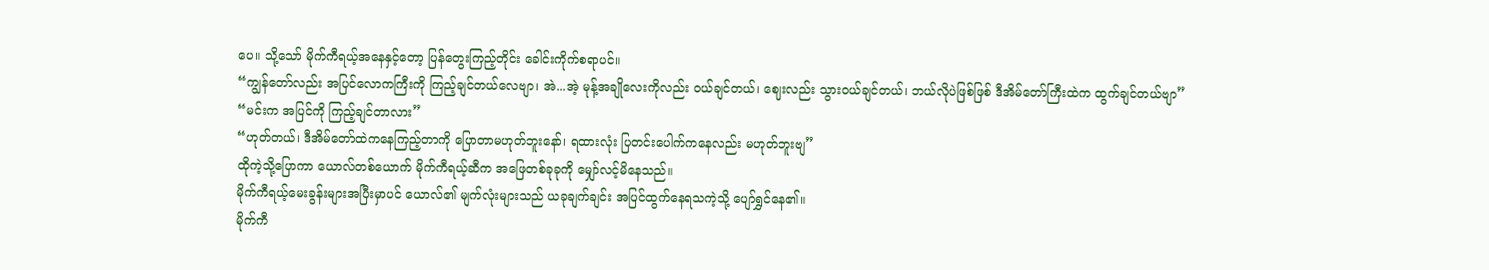ပေ။ သို့သော် မိုက်ကီရယ့်အနေနှင့်တော့ ပြန်တွေးကြည့်တိုင်း ခေါင်းကိုက်စရာပင်။
“ကျွန်တော်လည်း အပြင်လောကကြီးကို ကြည့်ချင်တယ်လေဗျာ၊ အဲ...အဲ့ မုန့်အချိုလေးကိုလည်း ဝယ်ချင်တယ်၊ ဈေးလည်း သွားဝယ်ချင်တယ်၊ ဘယ်လိုပဲဖြစ်ဖြစ် ဒီအိမ်တော်ကြီးထဲက ထွက်ချင်တယ်ဗျာ”
“မင်းက အပြင်ကို ကြည့်ချင်တာလား”
“ဟုတ်တယ်၊ ဒီအိမ်တော်ထဲကနေကြည့်တာကို ပြောတာမဟုတ်ဘူးနော်၊ ရထားလုံး ပြတင်းပေါက်ကနေလည်း မဟုတ်ဘူးဗျ”
ထိုကဲ့သို့ပြောကာ ယောလ်တစ်ယောက် မိုက်ကီရယ့်ဆီက အဖြေတစ်ခုခုကို မျှော်လင့်မိနေသည်။
မိုက်ကီရယ့်မေးခွန်းများအပြီးမှာပင် ယောလ်၏ မျက်လုံးများသည် ယခုချက်ချင်း အပြင်ထွက်နေရသကဲ့သို့ ပျော်ရွှင်နေ၏။
မိုက်ကီ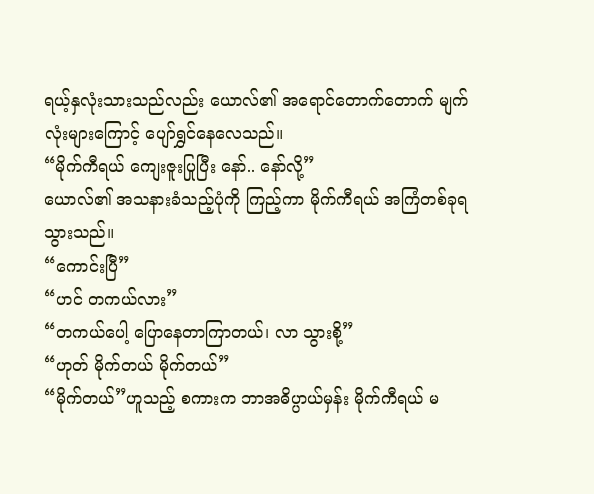ရယ့်နှလုံးသားသည်လည်း ယောလ်၏ အရောင်တောက်တောက် မျက်လုံးများကြောင့် ပျော်ရွှင်နေလေသည်။
“မိုက်ကီရယ် ကျေးဇူးပြုပြီး နော်.. နော်လို့”
ယောလ်၏ အသနားခံသည့်ပုံကို ကြည့်ကာ မိုက်ကီရယ် အကြံတစ်ခုရသွားသည်။
“ကောင်းပြီ”
“ဟင် တကယ်လား”
“တကယ်ပေါ့ ပြောနေတာကြာတယ်၊ လာ သွားစို့”
“ဟုတ် မိုက်တယ် မိုက်တယ်”
“မိုက်တယ်”ဟူသည့် စကားက ဘာအဓိပ္ပာယ်မှန်း မိုက်ကီရယ် မ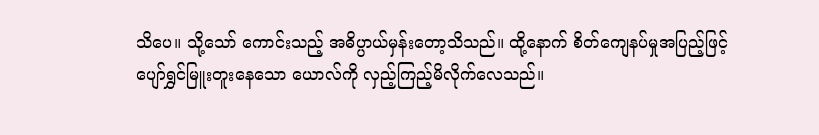သိပေ။ သို့သော် ကောင်းသည့် အဓိပ္ပာယ်မှန်းတော့သိသည်။ ထို့နောက် စိတ်ကျေနပ်မှုအပြည့်ဖြင့် ပျော်ရွှင်မြူးတူးနေသော ယောလ်ကို လှည့်ကြည့်မိလိုက်လေသည်။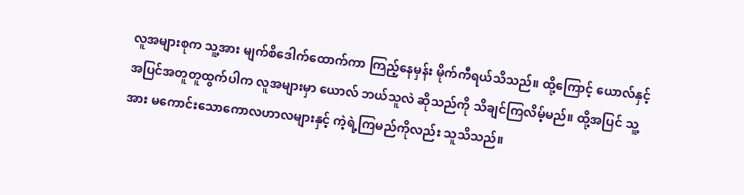လူအများစုက သူ့အား မျက်စိဒေါက်ထောက်ကာ ကြည့်နေမှန်း မိုက်ကီရယ်သိသည်။ ထို့ကြောင့် ယောလ်နှင့် အပြင်အတူတူထွက်ပါက လူအများမှာ ယောလ် ဘယ်သူလဲ ဆိုသည်ကို သိချင်ကြလိမ့်မည်။ ထို့အပြင် သူ့အား မကောင်းသောကောလဟာလများနှင့် ကဲ့ရဲ့ကြမည်ကိုလည်း သူသိသည်။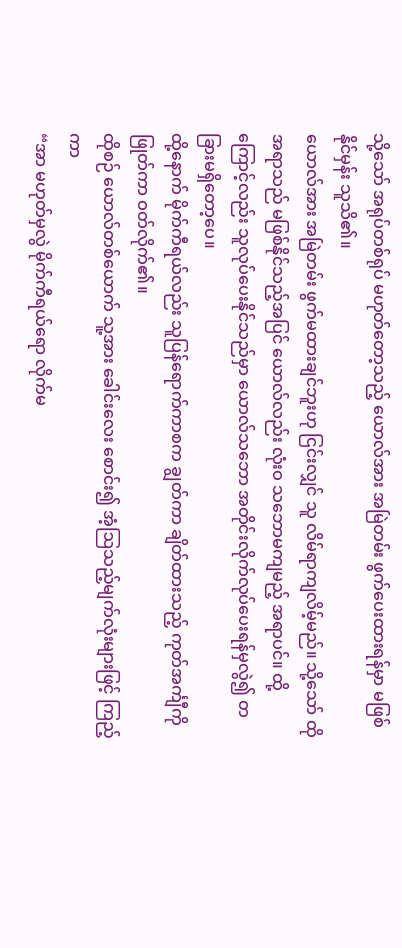သို့သော် အရုပ်တစ်ရုပ် မဟုတ်တော့သည့် ယောလ်အား အမြဲတမ်း ဖွက်ပေးထားရန်မှာ မဖြစ်နိုင်မှန်း သူသိ၏။
ယောလ်အား အမြဲတမ်း ဖွက်မထားချင်ဘူးဟု ငြင်းလျှင် သူ လိမ်ရာကျလိမ့်မည်။ သို့သော် ထိုအရာသည် မဖြစ်နိုင်သည့်အပြင် ယောလ်လည်း လုံးဝ သဘောမကျမည့် အရာပင်။ ထို့ကြောင့်လည်း သူလုပ်ပေးနိုင်သည်မှာ ယောလ်သဘော အတိုင်းလိုက်လုပ်ပေးရန်မှလွဲ၍ တခြားမရှိတော့ပေ။
ထို့နောက် မိုက်ကီရယ်လည်း သူပြန်ရောက်ကာစက ချွတ်ကာ ချိတ်ထားသည့် ကုတ်အင်္ကျီကို ဖြုတ်ကာ ဝတ်လိုက်၏။
ထိုစဉ် ယောလ်တစ်ယောက် သူ့အား ခေါင်းလေး စောင်း၍ အံ့ဩသည့်မျက်လုံးများဖြင့် ကြည့်ကာ
“အာ မဟုတ်မှလွဲ မိုက်ကီရယ်ရော လိုက်မ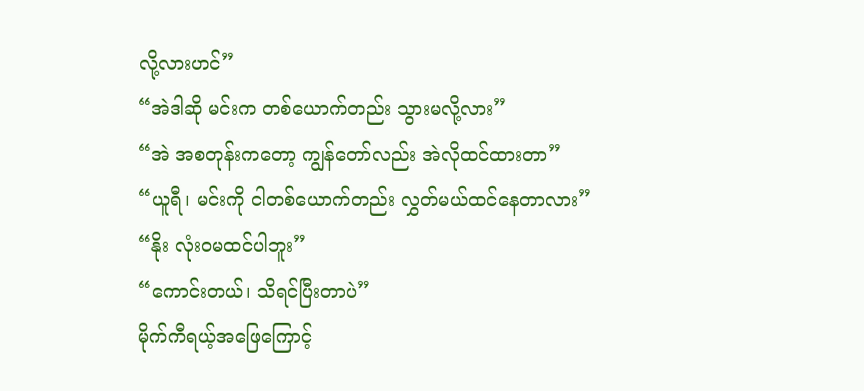လို့လားဟင်”
“အဲဒါဆို မင်းက တစ်ယောက်တည်း သွားမလို့လား”
“အဲ အစတုန်းကတော့ ကျွန်တော်လည်း အဲလိုထင်ထားတာ”
“ယူရီ၊ မင်းကို ငါတစ်ယောက်တည်း လွှတ်မယ်ထင်နေတာလား”
“နိုး လုံးဝမထင်ပါဘူး”
“ကောင်းတယ်၊ သိရင်ပြီးတာပဲ”
မိုက်ကီရယ့်အဖြေကြောင့်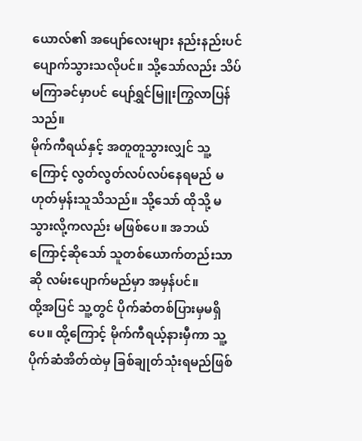ယောလ်၏ အပျော်လေးများ နည်းနည်းပင် ပျောက်သွားသလိုပင်။ သို့သော်လည်း သိပ်မကြာခင်မှာပင် ပျော်ရွှင်မြူးကြွလာပြန်သည်။
မိုက်ကီရယ်နှင့် အတူတူသွားလျှင် သူ့ကြောင့် လွတ်လွတ်လပ်လပ်နေရမည် မဟုတ်မှန်းသူသိသည်။ သို့သော် ထိုသို့ မသွားလို့ကလည်း မဖြစ်ပေ။ အဘယ်ကြောင့်ဆိုသော် သူတစ်ယောက်တည်းသာဆို လမ်းပျောက်မည်မှာ အမှန်ပင်။
ထို့အပြင် သူ့တွင် ပိုက်ဆံတစ်ပြားမှမရှိပေ။ ထို့ကြောင့် မိုက်ကီရယ့်နားမှီကာ သူ့ပိုက်ဆံအိတ်ထဲမှ ခြစ်ချုတ်သုံးရမည်ဖြစ်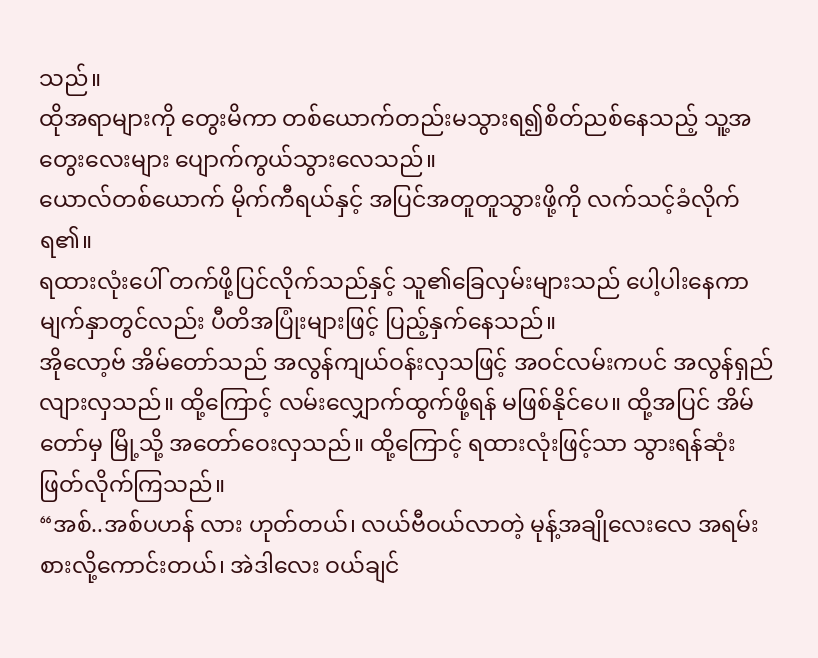သည်။
ထိုအရာများကို တွေးမိကာ တစ်ယောက်တည်းမသွားရ၍စိတ်ညစ်နေသည့် သူ့အတွေးလေးများ ပျောက်ကွယ်သွားလေသည်။
ယောလ်တစ်ယောက် မိုက်ကီရယ်နှင့် အပြင်အတူတူသွားဖို့ကို လက်သင့်ခံလိုက်ရ၏။
ရထားလုံးပေါ် တက်ဖို့ပြင်လိုက်သည်နှင့် သူ၏ခြေလှမ်းများသည် ပေါ့ပါးနေကာ မျက်နှာတွင်လည်း ပီတိအပြုံးများဖြင့် ပြည့်နှက်နေသည်။
အိုလော့ဗ် အိမ်တော်သည် အလွန်ကျယ်ဝန်းလှသဖြင့် အဝင်လမ်းကပင် အလွန်ရှည်လျားလှသည်။ ထို့ကြောင့် လမ်းလျှောက်ထွက်ဖို့ရန် မဖြစ်နိုင်ပေ။ ထို့အပြင် အိမ်တော်မှ မြို့သို့ အတော်ဝေးလှသည်။ ထို့ကြောင့် ရထားလုံးဖြင့်သာ သွားရန်ဆုံးဖြတ်လိုက်ကြသည်။
“အစ်..အစ်ပဟန် လား ဟုတ်တယ်၊ လယ်ဗီဝယ်လာတဲ့ မုန့်အချိုလေးလေ အရမ်းစားလို့ကောင်းတယ်၊ အဲဒါလေး ဝယ်ချင်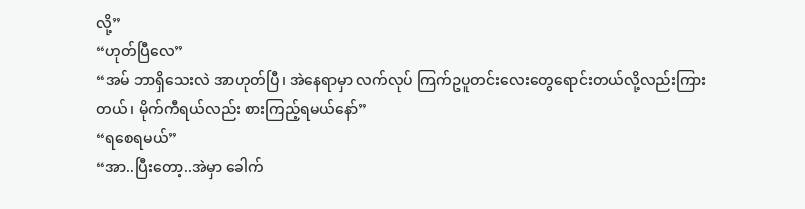လို့”
“ဟုတ်ပြီလေ”
“အမ် ဘာရှိသေးလဲ အာဟုတ်ပြီ၊ အဲနေရာမှာ လက်လုပ် ကြက်ဥပူတင်းလေးတွေရောင်းတယ်လို့လည်းကြားတယ်၊ မိုက်ကီရယ်လည်း စားကြည့်ရမယ်နော်”
“ရစေရမယ်”
“အာ..ပြီးတော့..အဲမှာ ခေါက်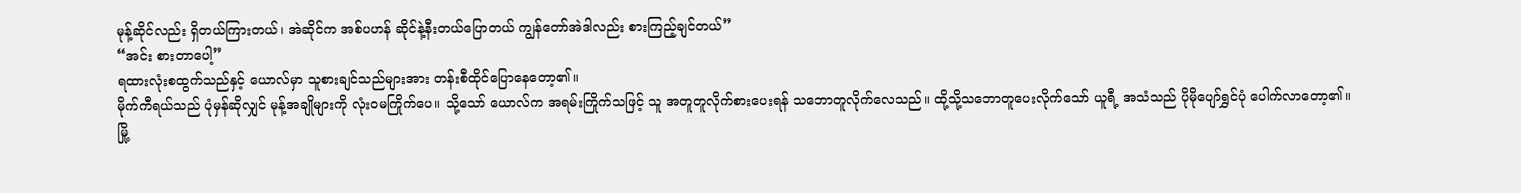မုန့်ဆိုင်လည်း ရှိတယ်ကြားတယ်၊ အဲဆိုင်က အစ်ပဟန် ဆိုင်နဲ့နီးတယ်ပြောတယ် ကျွန်တော်အဲဒါလည်း စားကြည့်ချင်တယ်”
“အင်း စားတာပေါ့”
ရထားလုံးစထွက်သည်နှင့် ယောလ်မှာ သူစားချင်သည်များအား တန်းစီထိုင်ပြောနေတော့၏။
မိုက်ကီရယ်သည် ပုံမှန်ဆိုလျှင် မုန့်အချိုများကို လုံးဝမကြိုက်ပေ။ သို့သော် ယောလ်က အရမ်းကြိုက်သဖြင့် သူ အတူတူလိုက်စားပေးရန် သဘောတူလိုက်လေသည်။ ထို့သို့သဘောတူပေးလိုက်သော် ယူရီ့ အသံသည် ပိုမိုပျော်ရွှင်ပုံ ပေါက်လာတော့၏။
မြို့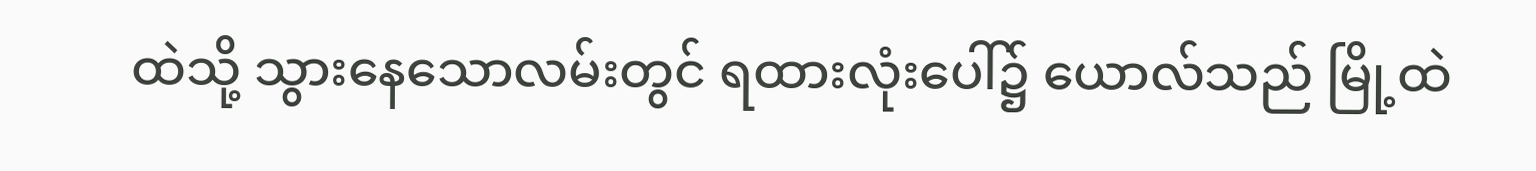ထဲသို့ သွားနေသောလမ်းတွင် ရထားလုံးပေါ်၌ ယောလ်သည် မြို့ထဲ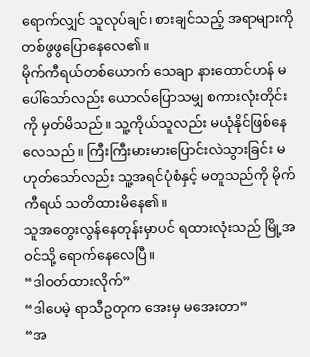ရောက်လျှင် သူလုပ်ချင်၊ စားချင်သည့် အရာများကို တစ်ဖွဖွပြောနေလေ၏။
မိုက်ကီရယ်တစ်ယောက် သေချာ နားထောင်ဟန် မပေါ်သော်လည်း ယောလ်ပြောသမျှ စကားလုံးတိုင်းကို မှတ်မိသည်။ သူ့ကိုယ်သူလည်း မယုံနိုင်ဖြစ်နေလေသည်။ ကြီးကြီးမားမားပြောင်းလဲသွားခြင်း မဟုတ်သော်လည်း သူ့အရင်ပုံစံနှင့် မတူသည်ကို မိုက်ကီရယ် သတိထားမိနေ၏။
သူအတွေးလွန်နေတုန်းမှာပင် ရထားလုံးသည် မြို့အဝင်သို့ ရောက်နေလေပြီ။
“ဒါဝတ်ထားလိုက်”
“ဒါပေမဲ့ ရာသီဥတုက အေးမှ မအေးတာ”
“အ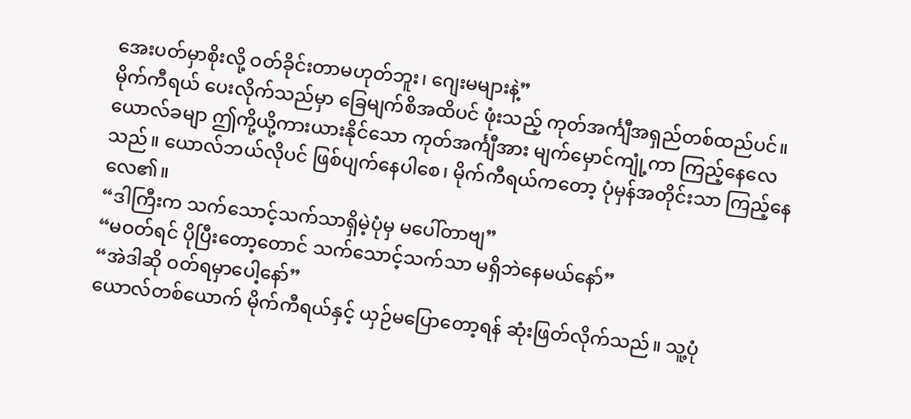အေးပတ်မှာစိုးလို့ ဝတ်ခိုင်းတာမဟုတ်ဘူး၊ ဂျေးမများနဲ့”
မိုက်ကီရယ် ပေးလိုက်သည်မှာ ခြေမျက်စိအထိပင် ဖုံးသည့် ကုတ်အင်္ကျီအရှည်တစ်ထည်ပင်။ ယောလ်ခမျာ ဤကို့ယို့ကားယားနိုင်သော ကုတ်အင်္ကျီအား မျက်မှောင်ကျုံ့ကာ ကြည့်နေလေသည်။ ယောလ်ဘယ်လိုပင် ဖြစ်ပျက်နေပါစေ၊ မိုက်ကီရယ်ကတော့ ပုံမှန်အတိုင်းသာ ကြည့်နေလေ၏။
“ဒါကြီးက သက်သောင့်သက်သာရှိမဲ့ပုံမှ မပေါ်တာဗျ”
“မဝတ်ရင် ပိုပြီးတော့တောင် သက်သောင့်သက်သာ မရှိဘဲနေမယ်နော်”
“အဲဒါဆို ဝတ်ရမှာပေါ့နော်”
ယောလ်တစ်ယောက် မိုက်ကီရယ်နှင့် ယှဉ်မပြောတော့ရန် ဆုံးဖြတ်လိုက်သည်။ သူ့ပုံ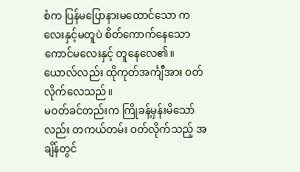စံက ပြန်မပြောနားမထောင်သော ကလေးနှင့်မတူပဲ စိတ်ကောက်နေသော ကောင်မလေးနှင့် တူနေလေ၏။
ယောလ်လည်း ထိုကုတ်အင်္ကျီအား ဝတ်လိုက်လေသည်။
မဝတ်ခင်တည်းက ကြိုခန့်မှန်းမိသော်လည်း တကယ်တမ်း ဝတ်လိုက်သည့် အချိန်တွင်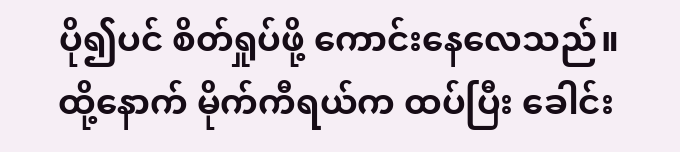ပို၍ပင် စိတ်ရှုပ်ဖို့ ကောင်းနေလေသည်။
ထို့နောက် မိုက်ကီရယ်က ထပ်ပြီး ခေါင်း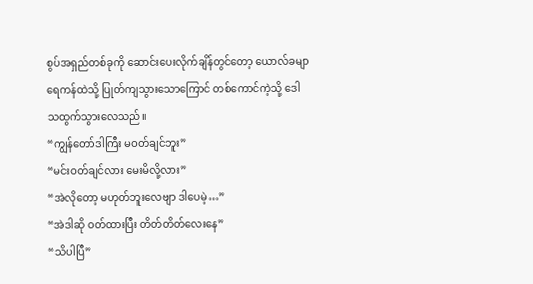စွပ်အရှည်တစ်ခုကို ဆောင်းပေးလိုက်ချိန်တွင်တော့ ယောလ်ခမျာ ရေကန်ထဲသို့ ပြုတ်ကျသွားသောကြောင် တစ်ကောင်ကဲ့သို့ ဒေါသထွက်သွားလေသည်။
“ကျွန်တော်ဒါကြီး မဝတ်ချင်ဘူး”
“မင်းဝတ်ချင်လား မေးမိလို့လား”
“အဲလိုတော့ မဟုတ်ဘူးလေဗျာ ဒါပေမဲ့…”
“အဲဒါဆို ဝတ်ထားပြီး တိတ်တိတ်လေးနေ”
“သိပါပြီ”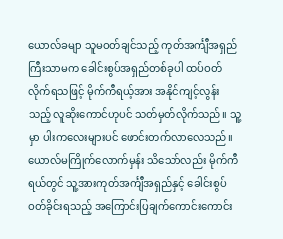ယောလ်ခမျာ သူမဝတ်ချင်သည့် ကုတ်အင်္ကျီအရှည်ကြီးသာမက ခေါင်းစွပ်အရှည်တစ်ခုပါ ထပ်ဝတ်လိုက်ရသဖြင့် မိုက်ကီရယ့်အား အနိုင်ကျင့်လွန်းသည့် လူဆိုးကောင်ဟုပင် သတ်မှတ်လိုက်သည်။ သူ့မှာ ပါးကလေးများပင် ဖောင်းတက်လာလေသည်။
ယောလ်မကြိုက်လောက်မှန်း သိသော်လည်း မိုက်ကီရယ်တွင် သူ့အားကုတ်အင်္ကျီအရှည်နှင့် ခေါင်းစွပ်ဝတ်ခိုင်းရသည့် အကြောင်းပြချက်ကောင်းကောင်း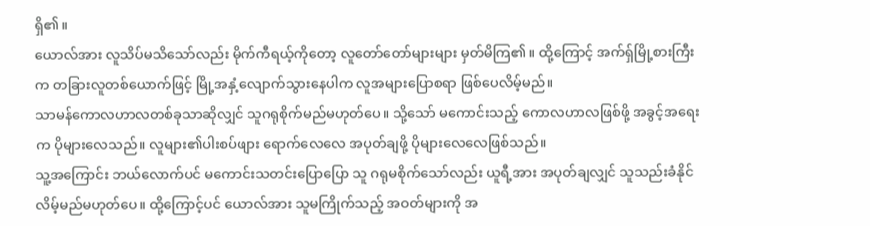ရှိ၏။
ယောလ်အား လူသိပ်မသိသော်လည်း မိုက်ကီရယ့်ကိုတော့ လူတော်တော်များများ မှတ်မိကြ၏။ ထို့ကြောင့် အက်ရှ်မြို့စားကြီးက တခြားလူတစ်ယောက်ဖြင့် မြို့အနှံ့လျောက်သွားနေပါက လူအများပြောစရာ ဖြစ်ပေလိမ့်မည်။
သာမန်ကောလဟာလတစ်ခုသာဆိုလျှင် သူဂရုစိုက်မည်မဟုတ်ပေ။ သို့သော် မကောင်းသည့် ကောလဟာလဖြစ်ဖို့ အခွင့်အရေးက ပိုများလေသည်။ လူများ၏ပါးစပ်ဖျား ရောက်လေလေ အပုတ်ချဖို့ ပိုများလေလေဖြစ်သည်။
သူ့အကြောင်း ဘယ်လောက်ပင် မကောင်းသတင်းပြောပြော သူ ဂရုမစိုက်သော်လည်း ယူရီ့အား အပုတ်ချလျှင် သူသည်းခံနိုင်လိမ့်မည်မဟုတ်ပေ။ ထို့ကြောင့်ပင် ယောလ်အား သူမကြိုက်သည့် အဝတ်များကို အ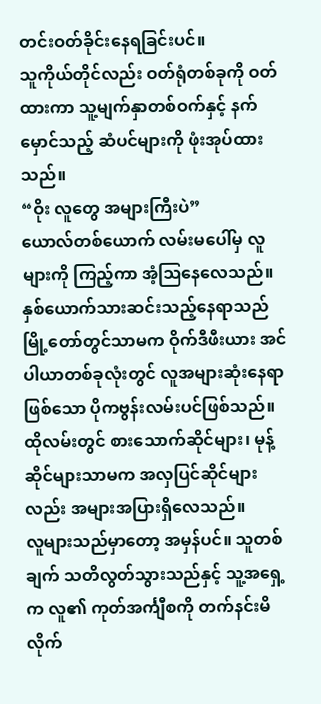တင်းဝတ်ခိုင်းနေရခြင်းပင်။
သူကိုယ်တိုင်လည်း ဝတ်ရုံတစ်ခုကို ဝတ်ထားကာ သူ့မျက်နှာတစ်ဝက်နှင့် နက်မှောင်သည့် ဆံပင်များကို ဖုံးအုပ်ထားသည်။
“ဝိုး လူတွေ အများကြီးပဲ”
ယောလ်တစ်ယောက် လမ်းမပေါ်မှ လူများကို ကြည့်ကာ အံ့ဩနေလေသည်။
နှစ်ယောက်သားဆင်းသည့်နေရာသည် မြို့တော်တွင်သာမက ဝိုက်ဒီဖီးယား အင်ပါယာတစ်ခုလုံးတွင် လူအများဆုံးနေရာဖြစ်သော ပိုကဗွန်းလမ်းပင်ဖြစ်သည်။ ထိုလမ်းတွင် စားသောက်ဆိုင်များ၊ မုန့်ဆိုင်များသာမက အလှပြင်ဆိုင်များလည်း အများအပြားရှိလေသည်။
လူများသည်မှာတော့ အမှန်ပင်။ သူတစ်ချက် သတိလွတ်သွားသည်နှင့် သူ့အရှေ့က လူ၏ ကုတ်အင်္ကျီစကို တက်နင်းမိလိုက်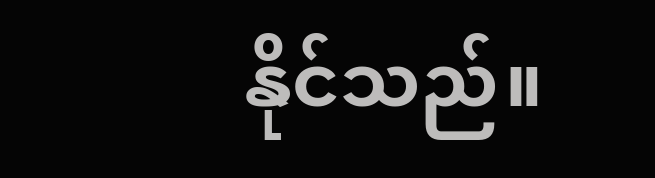နိုင်သည်။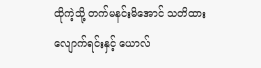ထိုကဲ့သို့ တက်မနင်းမိအောင် သတိထားလျောက်ရင်းနှင့် ယောလ်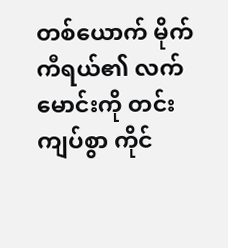တစ်ယောက် မိုက်ကီရယ်၏ လက်မောင်းကို တင်းကျပ်စွာ ကိုင်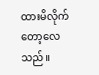ထားမိလိုက်တော့လေသည်။